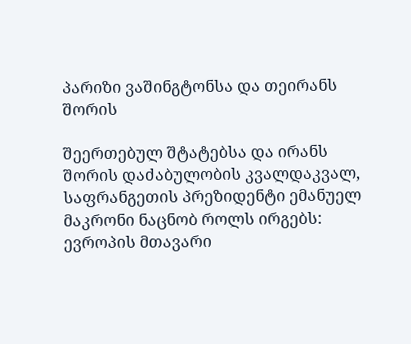პარიზი ვაშინგტონსა და თეირანს შორის

შეერთებულ შტატებსა და ირანს შორის დაძაბულობის კვალდაკვალ, საფრანგეთის პრეზიდენტი ემანუელ მაკრონი ნაცნობ როლს ირგებს: ევროპის მთავარი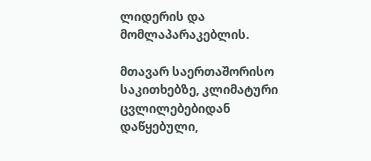ლიდერის და მომლაპარაკებლის.

მთავარ საერთაშორისო საკითხებზე, კლიმატური ცვლილებებიდან დაწყებული,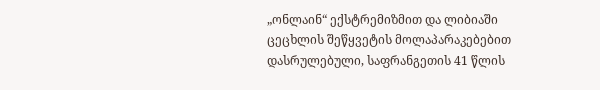„ონლაინ“ ექსტრემიზმით და ლიბიაში ცეცხლის შეწყვეტის მოლაპარაკებებით დასრულებული, საფრანგეთის 41 წლის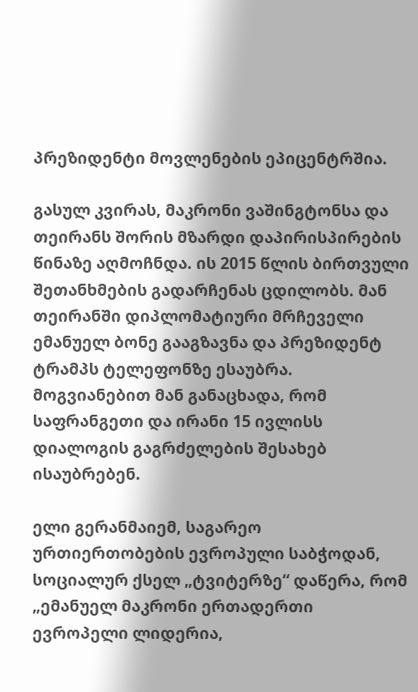პრეზიდენტი მოვლენების ეპიცენტრშია.

გასულ კვირას, მაკრონი ვაშინგტონსა და თეირანს შორის მზარდი დაპირისპირების წინაზე აღმოჩნდა. ის 2015 წლის ბირთვული შეთანხმების გადარჩენას ცდილობს. მან თეირანში დიპლომატიური მრჩეველი ემანუელ ბონე გააგზავნა და პრეზიდენტ ტრამპს ტელეფონზე ესაუბრა. მოგვიანებით მან განაცხადა, რომ საფრანგეთი და ირანი 15 ივლისს დიალოგის გაგრძელების შესახებ ისაუბრებენ.

ელი გერანმაიემ, საგარეო ურთიერთობების ევროპული საბჭოდან, სოციალურ ქსელ „ტვიტერზე“ დაწერა, რომ „ემანუელ მაკრონი ერთადერთი ევროპელი ლიდერია,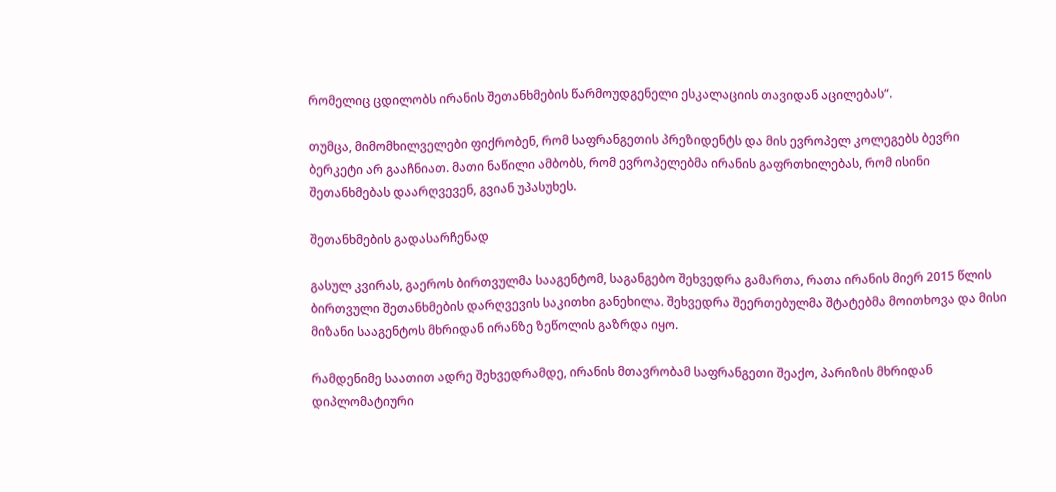რომელიც ცდილობს ირანის შეთანხმების წარმოუდგენელი ესკალაციის თავიდან აცილებას“.

თუმცა, მიმომხილველები ფიქრობენ, რომ საფრანგეთის პრეზიდენტს და მის ევროპელ კოლეგებს ბევრი ბერკეტი არ გააჩნიათ. მათი ნაწილი ამბობს, რომ ევროპელებმა ირანის გაფრთხილებას, რომ ისინი შეთანხმებას დაარღვევენ, გვიან უპასუხეს.

შეთანხმების გადასარჩენად

გასულ კვირას, გაეროს ბირთვულმა სააგენტომ, საგანგებო შეხვედრა გამართა, რათა ირანის მიერ 2015 წლის ბირთვული შეთანხმების დარღვევის საკითხი განეხილა. შეხვედრა შეერთებულმა შტატებმა მოითხოვა და მისი მიზანი სააგენტოს მხრიდან ირანზე ზეწოლის გაზრდა იყო.

რამდენიმე საათით ადრე შეხვედრამდე, ირანის მთავრობამ საფრანგეთი შეაქო, პარიზის მხრიდან დიპლომატიური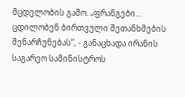მცდელობის გამო. „ფრანგები... ცდილობენ ბირთვული შეთანხმების შენარჩუნებას“, - განაცხადა ირანის საგარეო სამინისტროს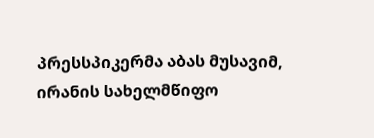პრესსპიკერმა აბას მუსავიმ, ირანის სახელმწიფო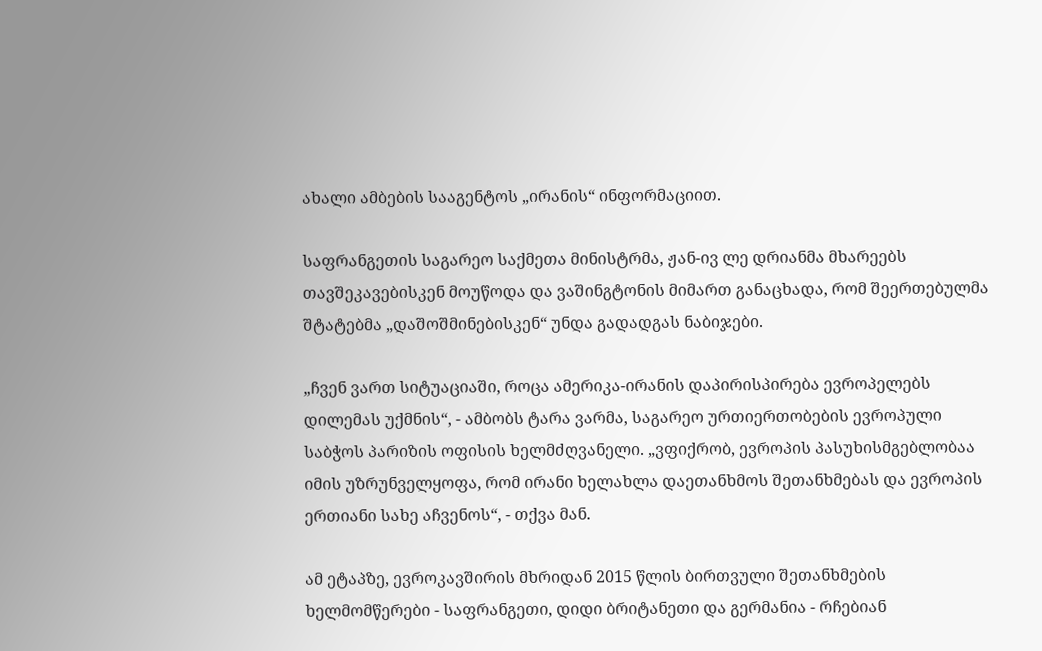ახალი ამბების სააგენტოს „ირანის“ ინფორმაციით.

საფრანგეთის საგარეო საქმეთა მინისტრმა, ჟან-ივ ლე დრიანმა მხარეებს თავშეკავებისკენ მოუწოდა და ვაშინგტონის მიმართ განაცხადა, რომ შეერთებულმა შტატებმა „დაშოშმინებისკენ“ უნდა გადადგას ნაბიჯები.

„ჩვენ ვართ სიტუაციაში, როცა ამერიკა-ირანის დაპირისპირება ევროპელებს დილემას უქმნის“, - ამბობს ტარა ვარმა, საგარეო ურთიერთობების ევროპული საბჭოს პარიზის ოფისის ხელმძღვანელი. „ვფიქრობ, ევროპის პასუხისმგებლობაა იმის უზრუნველყოფა, რომ ირანი ხელახლა დაეთანხმოს შეთანხმებას და ევროპის ერთიანი სახე აჩვენოს“, - თქვა მან.

ამ ეტაპზე, ევროკავშირის მხრიდან 2015 წლის ბირთვული შეთანხმების ხელმომწერები - საფრანგეთი, დიდი ბრიტანეთი და გერმანია - რჩებიან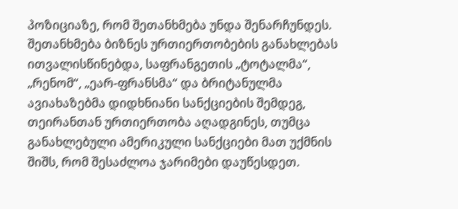პოზიციაზე, რომ შეთანხმება უნდა შენარჩუნდეს. შეთანხმება ბიზნეს ურთიერთობების განახლებას ითვალისწინებდა, საფრანგეთის „ტოტალმა“, „რენომ“, „ეარ-ფრანსმა“ და ბრიტანულმა ავიახაზებმა დიდხნიანი სანქციების შემდეგ, თეირანთან ურთიერთობა აღადგინეს, თუმცა განახლებული ამერიკული სანქციები მათ უქმნის შიშს, რომ შესაძლოა ჯარიმები დაუწესდეთ.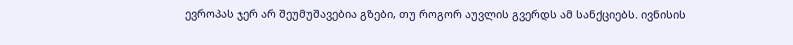ევროპას ჯერ არ შეუმუშავებია გზები, თუ როგორ აუვლის გვერდს ამ სანქციებს. ივნისის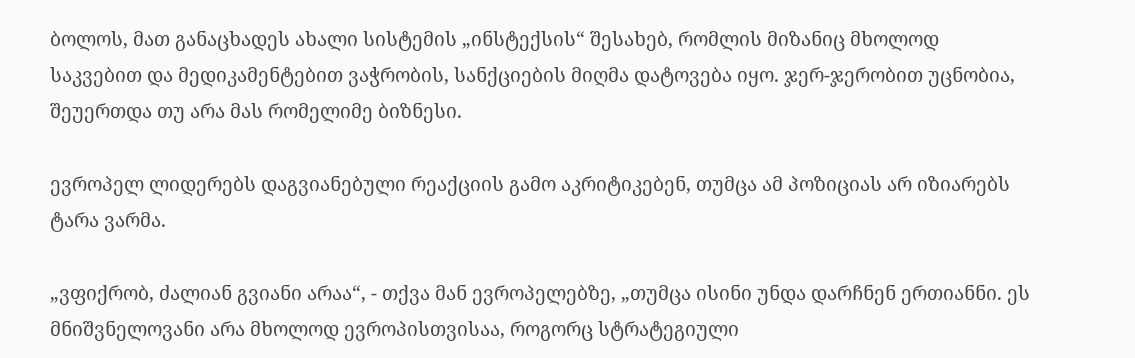ბოლოს, მათ განაცხადეს ახალი სისტემის „ინსტექსის“ შესახებ, რომლის მიზანიც მხოლოდ საკვებით და მედიკამენტებით ვაჭრობის, სანქციების მიღმა დატოვება იყო. ჯერ-ჯერობით უცნობია, შეუერთდა თუ არა მას რომელიმე ბიზნესი.

ევროპელ ლიდერებს დაგვიანებული რეაქციის გამო აკრიტიკებენ, თუმცა ამ პოზიციას არ იზიარებს ტარა ვარმა.

„ვფიქრობ, ძალიან გვიანი არაა“, - თქვა მან ევროპელებზე, „თუმცა ისინი უნდა დარჩნენ ერთიანნი. ეს მნიშვნელოვანი არა მხოლოდ ევროპისთვისაა, როგორც სტრატეგიული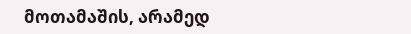მოთამაშის, არამედ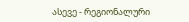ასევე - რეგიონალური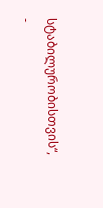სტაბილურობისთვის“, -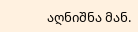აღნიშნა მან.